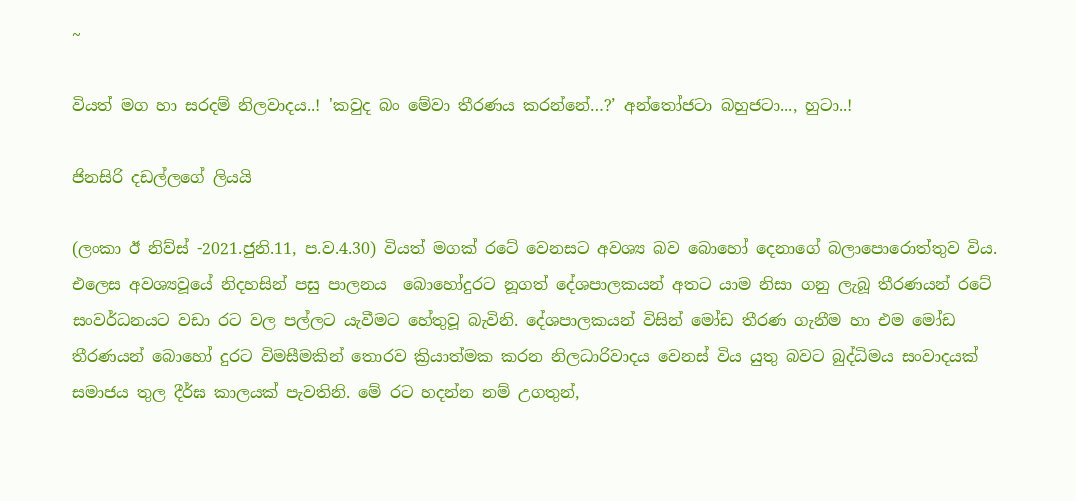~

වියත් මග හා සරදම් නිලවාදය..! 'කවුද බං මේවා තීරණය කරන්නේ…?’ අන්තෝජටා බහුජටා..., හුටා..!

ජිනසිරි දඩල්ලගේ ලියයි

(ලංකා ඊ නිව්ස් -2021.ජුනි.11, ප.ව.4.30) වියත් මගක් රටේ වෙනසට අවශ්‍ය බව බොහෝ දෙනාගේ බලාපොරොත්තුව විය. එලෙස අවශ්‍යවූයේ නිදහසින් පසු පාලනය  බොහෝදුරට නූගත් දේශපාලකයන් අතට යාම නිසා ගනු ලැබූ තීරණයන් රටේ සංවර්ධනයට වඩා රට වල පල්ලට යැවීමට හේතුවූ බැවිනි. දේශපාලකයන් විසින් මෝඩ තීරණ ගැනීම හා එම මෝඩ තීරණයන් බොහෝ දුරට විමසීමකින් තොරව ක්‍රියාත්මක කරන නිලධාරිවාදය වෙනස් විය යුතු බවට බුද්ධිමය සංවාදයක් සමාජය තුල දීර්ඝ කාලයක් පැවතිනි. මේ රට හදන්න නම් උගතුන්,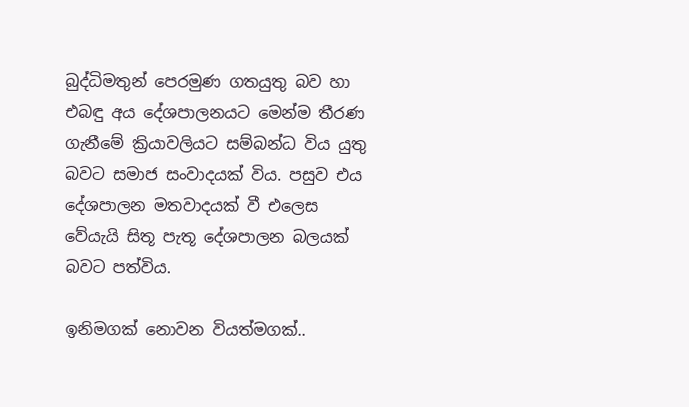බුද්ධිමතුන් පෙරමුණ ගතයුතු බව හා එබඳු අය දේශපාලනයට මෙන්ම තීරණ ගැනීමේ ක්‍රියාවලියට සම්බන්ධ විය යුතු බවට සමාජ සංවාදයක් විය. පසුව එය දේශපාලන මතවාදයක් වී එලෙස වේයැයි සිතූ පැතූ දේශපාලන බලයක් බවට පත්විය.

ඉනිමගක් නොවන වියත්මගක්..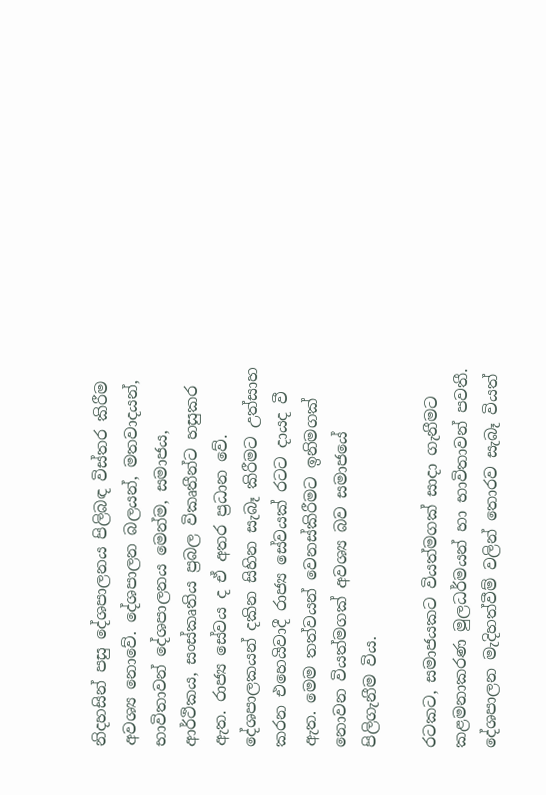නිදහසින් පසු දේශපාලනය පිලිබඳ විස්තර කිරීම අවශ්‍ය නොවේ. දේශපාලන බලයන්, මතවාදයන්, භාවිතාවන් දේශපාලනය මෙන්ම, සමාජය, ආර්ථිකය, සංස්කෘතිය ප්‍රබල විකෘතීන්ට හසුකර ඇත. රාජ්‍ය සේවය ද ඒ අතර ප්‍රධාන වේ. දේශපාලකයන් දකින සිහින සැබෑ කිරීමට උත්සාහ කරන එහෙයිවාදී රාජ්‍ය සේවයක් රටට දායද වී ඇත. මෙම තත්වයන් වෙනස්කිරීමට ඉනිමගක් නොවන වියත්මගක් අවශ්‍ය බව සමාජයේ පිලිගැනීම විය.

රටකට, සමාජයකට වියත්මගක් සාදා ගැනීමට කළමනාකරණ මුලධර්මයන් හා භාවිතාවන් පවතී. දේශපාලන මැදිහත්වීම් වලින් තොරව සැබෑ වියත්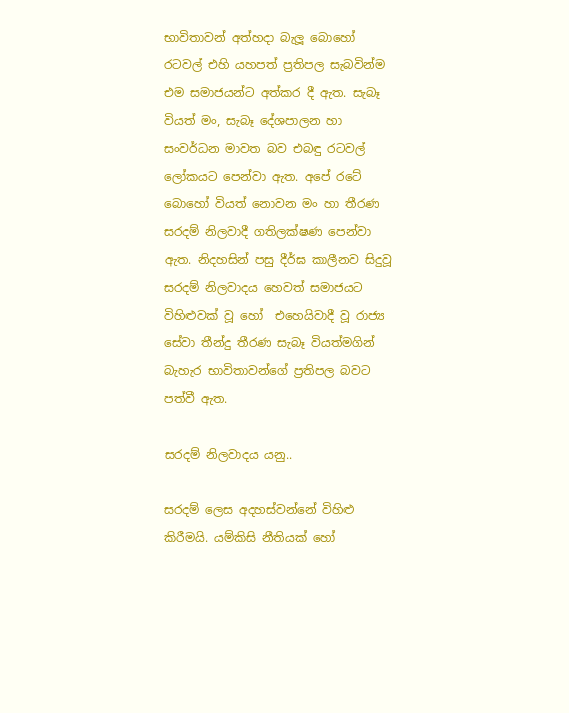භාවිතාවන් අත්හදා බැලූ බොහෝ රටවල් එහි යහපත් ප්‍රතිපල සැබවින්ම එම සමාජයන්ට අත්කර දී ඇත. සැබෑ වියත් මං, සැබෑ දේශපාලන හා සංවර්ධන මාවත බව එබඳු රටවල් ලෝකයට පෙන්වා ඇත. අපේ රටේ බොහෝ වියත් නොවන මං හා තීරණ සරදම් නිලවාදී ගතිලක්ෂණ පෙන්වා ඇත. නිදහසින් පසු දීර්ඝ කාලීනව සිදුවූ සරදම් නිලවාදය හෙවත් සමාජයට විහිළුවක් වූ හෝ  එහෙයිවාදී වූ රාජ්‍ය සේවා තීන්දු තීරණ සැබෑ වියත්මගින් බැහැර භාවිතාවන්ගේ ප්‍රතිපල බවට පත්වී ඇත.

සරදම් නිලවාදය යනු..

සරදම් ලෙස අදහස්වන්නේ විහිළු කිරීමයි. යම්කිසි නීතියක් හෝ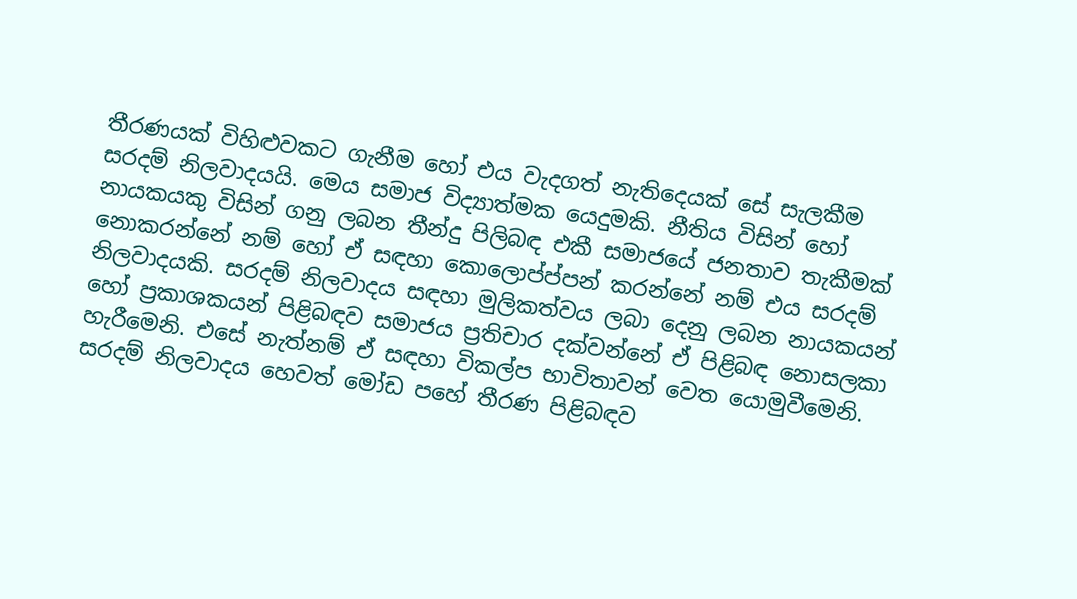තීරණයක් විහිළුවකට ගැනීම හෝ එය වැදගත් නැතිදෙයක් සේ සැලකීම සරදම් නිලවාදයයි. මෙය සමාජ විද්‍යාත්මක යෙදුමකි. නීතිය විසින් හෝ නායකයකු විසින් ගනු ලබන තීන්දු පිලිබඳ එකී සමාජයේ ජනතාව තැකීමක් නොකරන්නේ නම් හෝ ඒ සඳහා කොලොප්ප්පන් කරන්නේ නම් එය සරදම් නිලවාදයකි. සරදම් නිලවාදය සඳහා මුලිකත්වය ලබා දෙනු ලබන නායකයන්  හෝ ප්‍රකාශකයන් පිළිබඳව සමාජය ප්‍රතිචාර දක්වන්නේ ඒ පිළිබඳ නොසලකා හැරීමෙනි. එසේ නැත්නම් ඒ සඳහා විකල්ප භාවිතාවන් වෙත යොමුවීමෙනි. සරදම් නිලවාදය හෙවත් මෝඩ පහේ තීරණ පිළිබඳව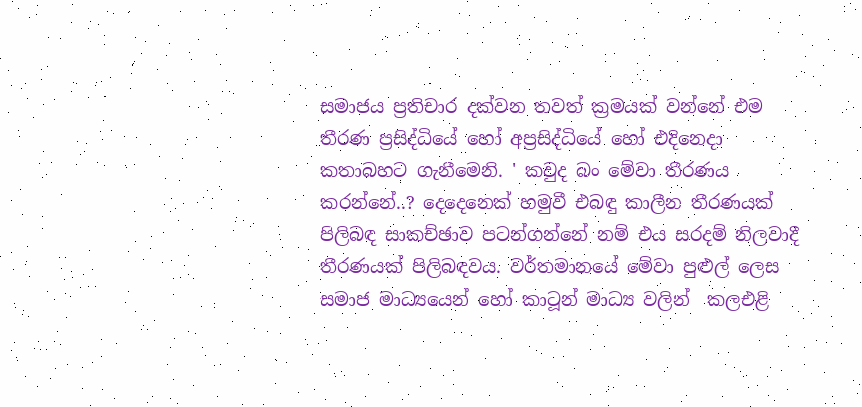සමාජය ප්‍රතිචාර දක්වන තවත් ක්‍රමයක් වන්නේ එම තීරණ ප්‍රසිද්ධියේ හෝ අප්‍රසිද්ධියේ හෝ එදිනෙදා  කතාබහට ගැනීමෙනි. ' කවුද බං මේවා තීරණය කරන්නේ..? දෙදෙනෙක් හමුවී එබඳු කාලීන තීරණයක් පිලිබඳ සාකච්ඡාව පටන්ගන්නේ නම් එය සරදම් නිලවාදී තීරණයක් පිලිබඳවය. වර්තමානයේ මේවා පුළුල් ලෙස සමාජ මාධ්‍යයෙන් හෝ කාටූන් මාධ්‍ය වලින්  කලඑළි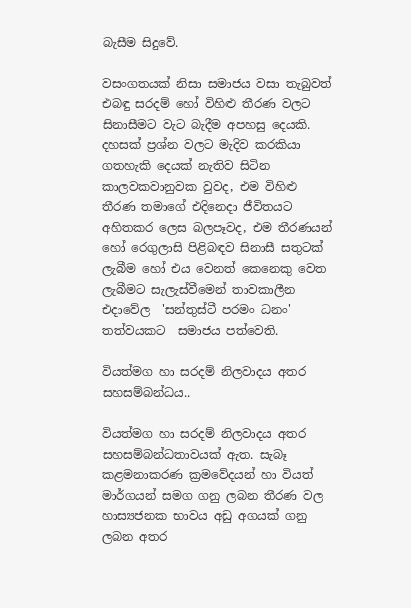බැසීම සිදුවේ.

වසංගතයක් නිසා සමාජය වසා තැබුවත් එබඳු සරදම් හෝ විහිළු තීරණ වලට සිනාසීමට වැට බැදීම අපහසු දෙයකි. දහසක් ප්‍රශ්න වලට මැදිව කරකියා ගතහැකි දෙයක් නැතිව සිටින කාලවකවානුවක වුවද, එම විහිළු තීරණ තමාගේ එදිනෙදා ජීවිතයට අහිතකර ලෙස බලපෑවද, එම තීරණයන් හෝ රෙගුලාසි පිළිබඳව සිනාසී සතුටක් ලැබීම හෝ එය වෙනත් කෙනෙකු වෙත ලැබීමට සැලැස්වීමෙන් තාවකාලීන එදාවේල  'සන්තුස්ටී පරමං ධනං' තත්වයකට  සමාජය පත්වෙති.

වියත්මග හා සරදම් නිලවාදය අතර සහසම්බන්ධය..

වියත්මග හා සරදම් නිලවාදය අතර සහසම්බන්ධතාවයක් ඇත. සැබෑ  කළමනාකරණ ක්‍රමවේදයන් හා වියත් මාර්ගයන් සමග ගනු ලබන තීරණ වල හාස්‍යජනක භාවය අඩු අගයක් ගනු ලබන අතර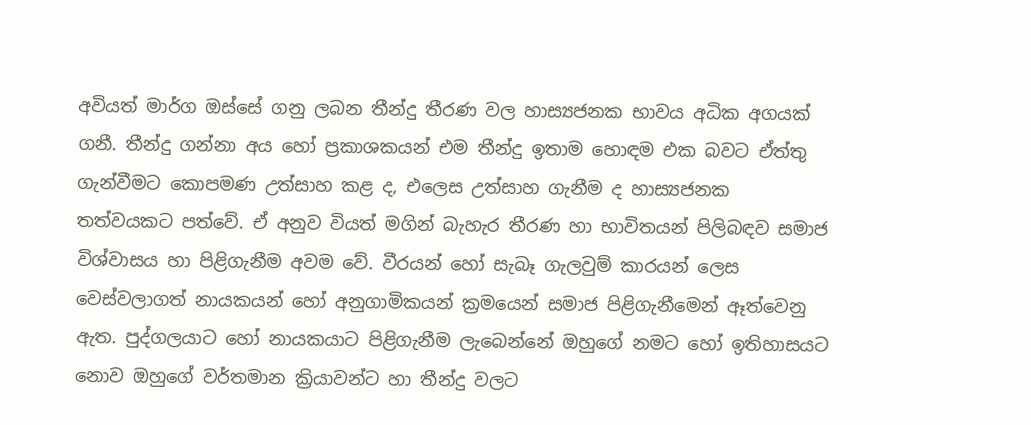අවියත් මාර්ග ඔස්සේ ගනු ලබන තීන්දු තීරණ වල හාස්‍යජනක භාවය අධික අගයක් ගනී. තීන්දු ගන්නා අය හෝ ප්‍රකාශකයන් එම තීන්දු ඉතාම හොඳම එක බවට ඒත්තු ගැන්වීමට කොපමණ උත්සාහ කළ ද, එලෙස උත්සාහ ගැනීම ද හාස්‍යජනක තත්වයකට පත්වේ. ඒ අනුව වියත් මගින් බැහැර තීරණ හා භාවිතයන් පිලිබඳව සමාජ විශ්වාසය හා පිළිගැනීම අවම වේ. වීරයන් හෝ සැබෑ ගැලවුම් කාරයන් ලෙස වෙස්වලාගත් නායකයන් හෝ අනුගාමිකයන් ක්‍රමයෙන් සමාජ පිළිගැනීමෙන් ඈත්වෙනු ඇත. පුද්ගලයාට හෝ නායකයාට පිළිගැනීම ලැබෙන්නේ ඔහුගේ නමට හෝ ඉතිහාසයට නොව ඔහුගේ වර්තමාන ක්‍රියාවන්ට හා තීන්දු වලට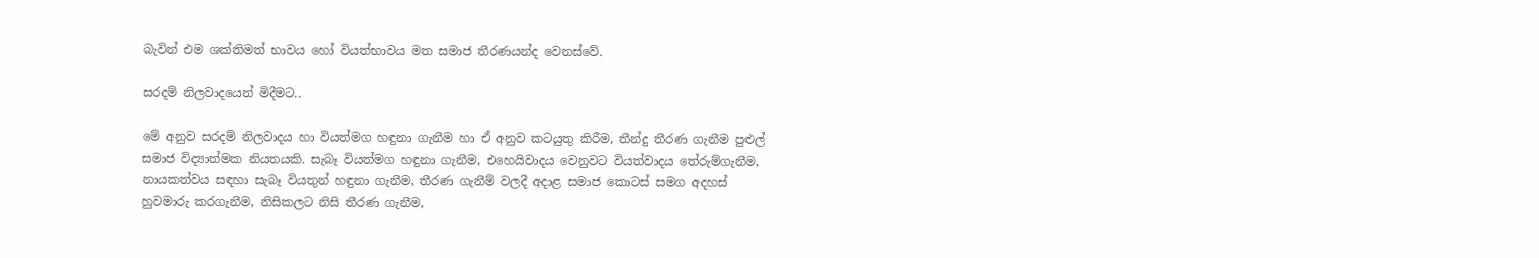බැවින් එම ශක්තිමත් භාවය හෝ වියත්භාවය මත සමාජ තීරණයන්ද වෙනස්වේ.

සරදම් නිලවාදයෙන් මිදීමට..

මේ අනුව සරදම් නිලවාදය හා වියත්මග හඳුනා ගැනීම හා ඒ අනුව කටයුතු කිරීම, තීන්දු තීරණ ගැනීම පුළුල් සමාජ විද්‍යාත්මක නියතයකි. සැබෑ වියත්මග හඳුනා ගැනීම, එහෙයිවාදය වෙනුවට වියත්වාදය තේරුම්ගැනීම, නායකත්වය සඳහා සැබෑ වියතුන් හඳුනා ගැනීම, තීරණ ගැනීම් වලදී අදාළ සමාජ කොටස් සමග අදහස් හුවමාරු කරගැනීම, නිසිකලට නිසි තීරණ ගැනීම,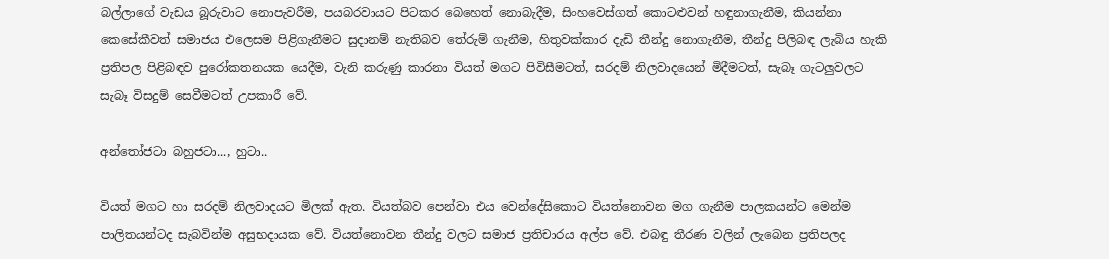බල්ලාගේ වැඩය බූරුවාට නොපැවරීම, පයබරවායට පිටකර බෙහෙත් නොබැදීම, සිංහවෙස්ගත් කොටළුවන් හඳුනාගැනීම, කියන්නා කෙසේකීවත් සමාජය එලෙසම පිළිගැනීමට සුදානම් නැතිබව තේරුම් ගැනීම, හිතුවක්කාර දැඩි තීන්දු නොගැනීම, තීන්දු පිලිබඳ ලැබිය හැකි ප්‍රතිපල පිළිබඳව පුරෝකතනයක යෙදීම, වැනි කරුණු කාරනා වියත් මගට පිවිසීමටත්, සරදම් නිලවාදයෙන් මිදීමටත්, සැබෑ ගැටලුවලට සැබෑ විසදුම් සෙවීමටත් උපකාරී වේ.

අන්තෝජටා බහුජටා..., හුටා..

වියත් මගට හා සරදම් නිලවාදයට මිලක් ඇත. වියත්බව පෙන්වා එය වෙන්දේසිකොට වියත්නොවන මග ගැනීම පාලකයන්ට මෙන්ම පාලිතයන්ටද සැබවින්ම අසුභදායක වේ. වියත්නොවන තීන්දු වලට සමාජ ප්‍රතිචාරය අල්ප වේ. එබඳු තීරණ වලින් ලැබෙන ප්‍රතිපලද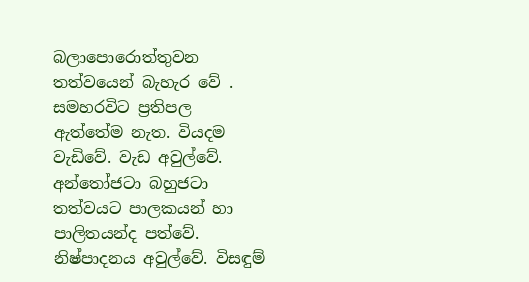බලාපොරොත්තුවන තත්වයෙන් බැහැර වේ . සමහරවිට ප්‍රතිපල ඇත්තේම නැත. වියදම වැඩිවේ. වැඩ අවුල්වේ. අන්තෝජටා බහුජටා තත්වයට පාලකයන් හා පාලිතයන්ද පත්වේ. නිෂ්පාදනය අවුල්වේ. විසඳුම්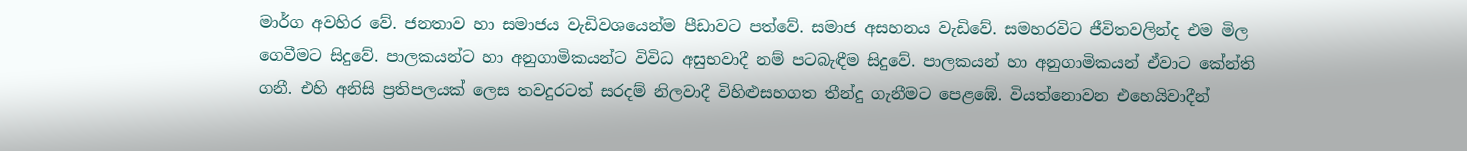මාර්ග අවහිර වේ. ජනතාව හා සමාජය වැඩිවශයෙන්ම පීඩාවට පත්වේ. සමාජ අසහනය වැඩිවේ. සමහරවිට ජීවිතවලින්ද එම මිල ගෙවීමට සිදුවේ. පාලකයන්ට හා අනුගාමිකයන්ට විවිධ අසුභවාදී නම් පටබැඳීම සිදුවේ. පාලකයන් හා අනුගාමිකයන් ඒවාට කේන්ති ගනී. එහි අනිසි ප්‍රතිපලයක් ලෙස තවදුරටත් සරදම් නිලවාදී විහිළුසහගත තීන්දු ගැනීමට පෙළඹේ. වියත්නොවන එහෙයිවාදීන්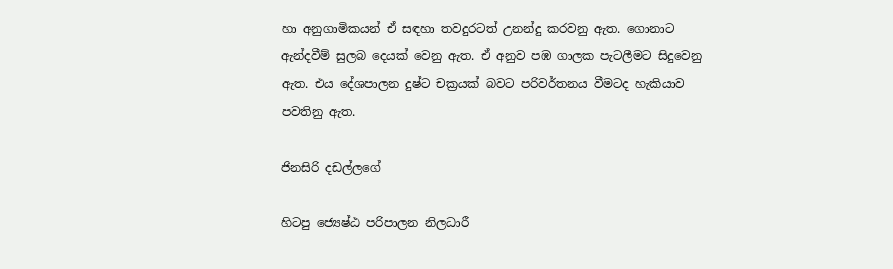හා අනුගාමිකයන් ඒ සඳහා තවදුරටත් උනන්දු කරවනු ඇත. ගොනාට ඇන්දවීම් සුලබ දෙයක් වෙනු ඇත. ඒ අනුව පඹ ගාලක පැටලීමට සිදුවෙනු ඇත. එය දේශපාලන දුෂ්ට චක්‍රයක් බවට පරිවර්තනය වීමටද හැකියාව පවතිනු ඇත.

ජිනසිරි දඩල්ලගේ

හිටපු ජ්‍යෙෂ්ඨ පරිපාලන නිලධාරී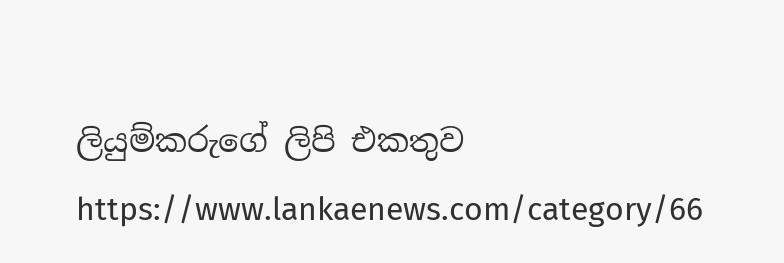ලියුම්කරුගේ ලිපි එකතුව
https://www.lankaenews.com/category/66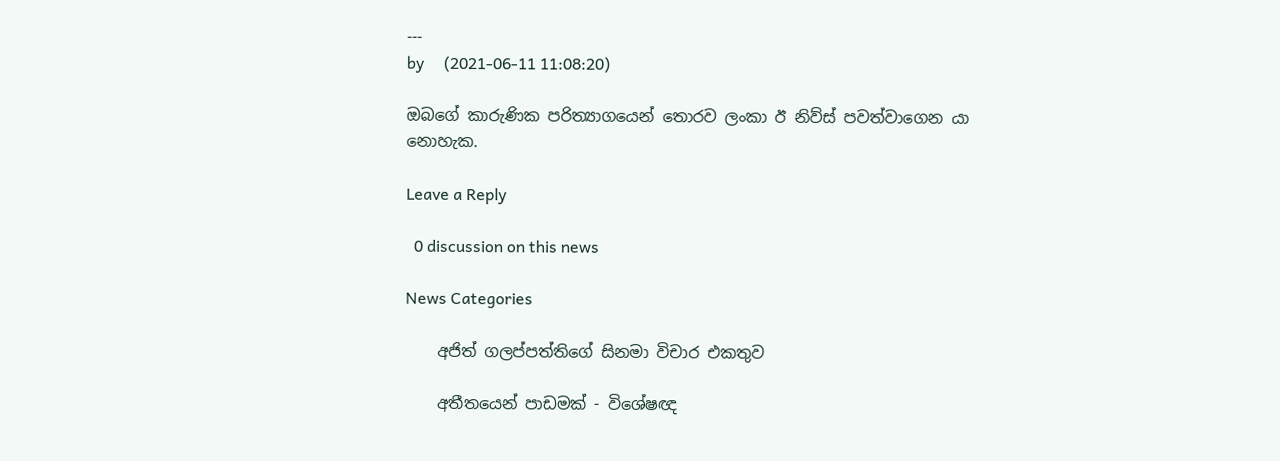---
by     (2021-06-11 11:08:20)

ඔබගේ කාරුණික පරිත්‍යාගයෙන් තොරව ලංකා ඊ නිව්ස් පවත්වාගෙන යා නොහැක.

Leave a Reply

  0 discussion on this news

News Categories

    අජිත් ගලප්පත්තිගේ සිනමා විචාර එකතුව

    අතීතයෙන් පාඩමක් - විශේෂඥ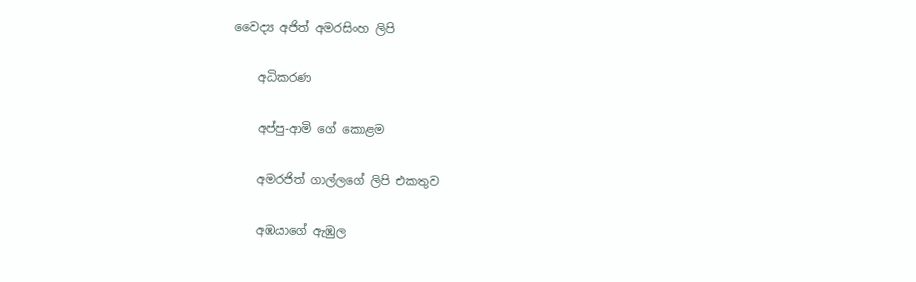වෛද්‍ය අජිත් අමරසිංහ ලිපි

    අධිකරණ

    අප්පු-ආමි ගේ ‌කොළම

    අමරජිත් ගාල්ලගේ ලිපි එකතුව

    අඹයාගේ ඇඹුල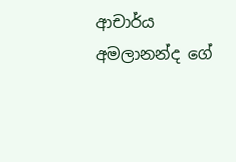ආචාර්ය අමලානන්ද ‌ගේ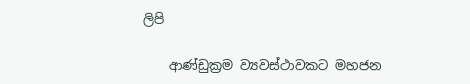ලිපි

    ආණ්ඩුක්‍රම ව්‍යවස්ථාවකට මහජන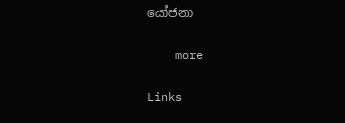යෝජනා

    more

Links